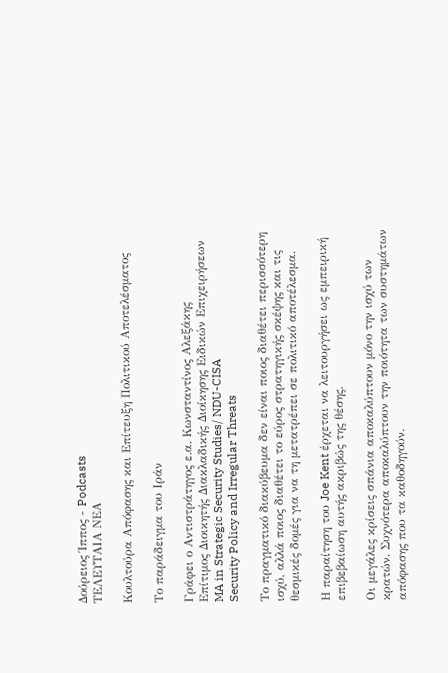Δούρειος Ίππος - Podcasts
ΤΕΛΕΥΤΑΙΑ ΝΕΑ

Κουλτούρα Απόφασης και Επίτευξη Πολιτικού Αποτελέσματος

Το παράδειγμα του Ιράν

Γράφει ο Αντιστράτηγος ε.α. Κωνσταντίνος Αλεξάκης
Επίτιμος Διοικητής Διακλαδικής Διοίκησης Ειδικών Επιχειρήσεων
MA in Strategic Security Studies/ NDU-CISA
Security Policy and Irregular Threats

Το πραγματικό διακύβευμα δεν είναι ποιος διαθέτει περισσότερη ισχύ, αλλά ποιος διαθέτει το εύρος στρατηγικής σκέψης και τις θεσμικές δομές για να τη μετατρέπει σε πολιτικό αποτέλεσμα.

Η παραίτηση του Joe Kent έρχεται να λειτουργήσει ως εμπειρική επιβεβαίωση αυτής ακριβώς της θέσης.

Οι μεγάλες κρίσεις σπάνια αποκαλύπτουν μόνο την ισχύ των κρατών. Συχνότερα αποκαλύπτουν την ποιότητα των συστημάτων απόφασης που τα καθοδηγούν.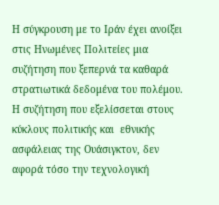Η σύγκρουση με το Ιράν έχει ανοίξει στις Ηνωμένες Πολιτείες μια συζήτηση που ξεπερνά τα καθαρά στρατιωτικά δεδομένα του πολέμου. Η συζήτηση που εξελίσσεται στους κύκλους πολιτικής και  εθνικής ασφάλειας της Ουάσιγκτον, δεν αφορά τόσο την τεχνολογική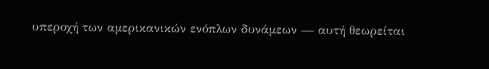υπεροχή των αμερικανικών ενόπλων δυνάμεων — αυτή θεωρείται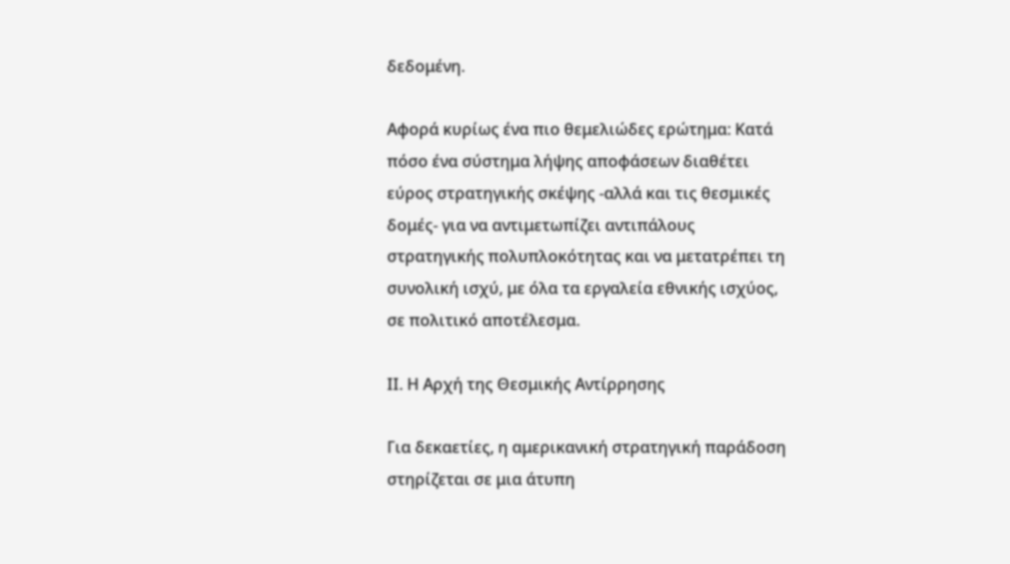δεδομένη.

Αφορά κυρίως ένα πιο θεμελιώδες ερώτημα: Κατά πόσο ένα σύστημα λήψης αποφάσεων διαθέτει εύρος στρατηγικής σκέψης -αλλά και τις θεσμικές δομές- για να αντιμετωπίζει αντιπάλους στρατηγικής πολυπλοκότητας και να μετατρέπει τη συνολική ισχύ, με όλα τα εργαλεία εθνικής ισχύος,  σε πολιτικό αποτέλεσμα.

ΙΙ. Η Αρχή της Θεσμικής Αντίρρησης

Για δεκαετίες, η αμερικανική στρατηγική παράδοση στηρίζεται σε μια άτυπη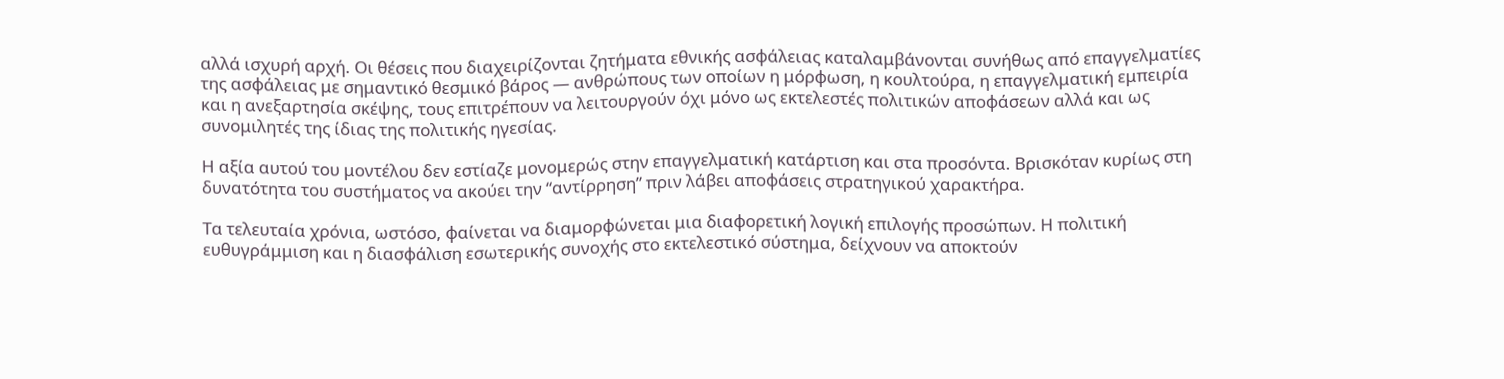αλλά ισχυρή αρχή. Οι θέσεις που διαχειρίζονται ζητήματα εθνικής ασφάλειας καταλαμβάνονται συνήθως από επαγγελματίες της ασφάλειας με σημαντικό θεσμικό βάρος — ανθρώπους των οποίων η μόρφωση, η κουλτούρα, η επαγγελματική εμπειρία και η ανεξαρτησία σκέψης, τους επιτρέπουν να λειτουργούν όχι μόνο ως εκτελεστές πολιτικών αποφάσεων αλλά και ως συνομιλητές της ίδιας της πολιτικής ηγεσίας.

Η αξία αυτού του μοντέλου δεν εστίαζε μονομερώς στην επαγγελματική κατάρτιση και στα προσόντα. Βρισκόταν κυρίως στη δυνατότητα του συστήματος να ακούει την “αντίρρηση” πριν λάβει αποφάσεις στρατηγικού χαρακτήρα.

Τα τελευταία χρόνια, ωστόσο, φαίνεται να διαμορφώνεται μια διαφορετική λογική επιλογής προσώπων. Η πολιτική ευθυγράμμιση και η διασφάλιση εσωτερικής συνοχής στο εκτελεστικό σύστημα, δείχνουν να αποκτούν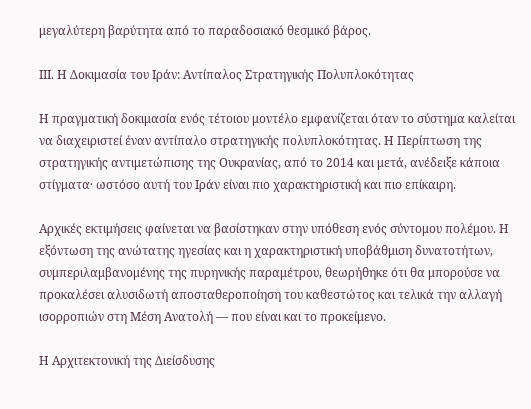μεγαλύτερη βαρύτητα από το παραδοσιακό θεσμικό βάρος.

ΙΙΙ. Η Δοκιμασία του Ιράν: Αντίπαλος Στρατηγικής Πολυπλοκότητας

Η πραγματική δοκιμασία ενός τέτοιου μοντέλο εμφανίζεται όταν το σύστημα καλείται να διαχειριστεί έναν αντίπαλο στρατηγικής πολυπλοκότητας. Η Περίπτωση της στρατηγικής αντιμετώπισης της Ουκρανίας, από το 2014 και μετά, ανέδειξε κάποια στίγματα· ωστόσο αυτή του Ιράν είναι πιο χαρακτηριστική και πιο επίκαιρη.

Αρχικές εκτιμήσεις φαίνεται να βασίστηκαν στην υπόθεση ενός σύντομου πολέμου. Η εξόντωση της ανώτατης ηγεσίας και η χαρακτηριστική υποβάθμιση δυνατοτήτων, συμπεριλαμβανομένης της πυρηνικής παραμέτρου, θεωρήθηκε ότι θα μπορούσε να προκαλέσει αλυσιδωτή αποσταθεροποίηση του καθεστώτος και τελικά την αλλαγή ισορροπιών στη Μέση Ανατολή — που είναι και το προκείμενο.

Η Αρχιτεκτονική της Διείσδυσης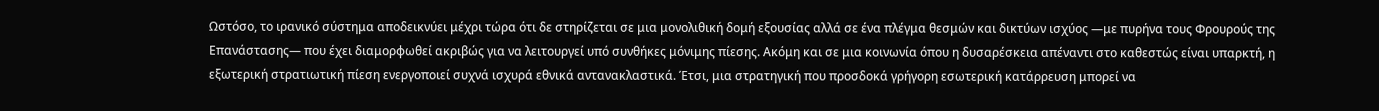Ωστόσο, το ιρανικό σύστημα αποδεικνύει μέχρι τώρα ότι δε στηρίζεται σε μια μονολιθική δομή εξουσίας αλλά σε ένα πλέγμα θεσμών και δικτύων ισχύος —με πυρήνα τους Φρουρούς της Επανάστασης— που έχει διαμορφωθεί ακριβώς για να λειτουργεί υπό συνθήκες μόνιμης πίεσης. Ακόμη και σε μια κοινωνία όπου η δυσαρέσκεια απέναντι στο καθεστώς είναι υπαρκτή, η εξωτερική στρατιωτική πίεση ενεργοποιεί συχνά ισχυρά εθνικά αντανακλαστικά. Έτσι, μια στρατηγική που προσδοκά γρήγορη εσωτερική κατάρρευση μπορεί να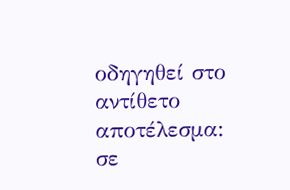οδηγηθεί στο αντίθετο αποτέλεσμα: σε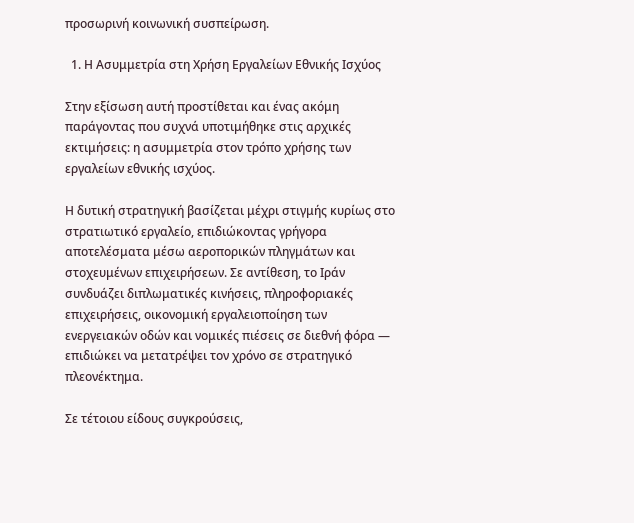προσωρινή κοινωνική συσπείρωση.

  1. Η Ασυμμετρία στη Χρήση Εργαλείων Εθνικής Ισχύος

Στην εξίσωση αυτή προστίθεται και ένας ακόμη παράγοντας που συχνά υποτιμήθηκε στις αρχικές εκτιμήσεις: η ασυμμετρία στον τρόπο χρήσης των εργαλείων εθνικής ισχύος.

Η δυτική στρατηγική βασίζεται μέχρι στιγμής κυρίως στο στρατιωτικό εργαλείο, επιδιώκοντας γρήγορα αποτελέσματα μέσω αεροπορικών πληγμάτων και στοχευμένων επιχειρήσεων. Σε αντίθεση, το Ιράν συνδυάζει διπλωματικές κινήσεις, πληροφοριακές επιχειρήσεις, οικονομική εργαλειοποίηση των ενεργειακών οδών και νομικές πιέσεις σε διεθνή φόρα — επιδιώκει να μετατρέψει τον χρόνο σε στρατηγικό πλεονέκτημα.

Σε τέτοιου είδους συγκρούσεις,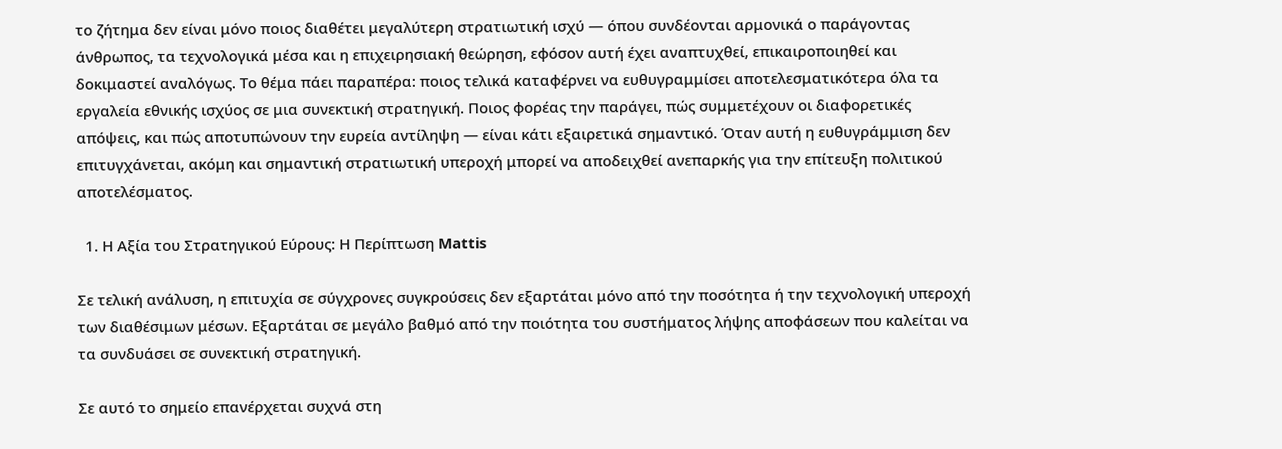το ζήτημα δεν είναι μόνο ποιος διαθέτει μεγαλύτερη στρατιωτική ισχύ — όπου συνδέονται αρμονικά ο παράγοντας άνθρωπος, τα τεχνολογικά μέσα και η επιχειρησιακή θεώρηση, εφόσον αυτή έχει αναπτυχθεί, επικαιροποιηθεί και δοκιμαστεί αναλόγως. Το θέμα πάει παραπέρα: ποιος τελικά καταφέρνει να ευθυγραμμίσει αποτελεσματικότερα όλα τα εργαλεία εθνικής ισχύος σε μια συνεκτική στρατηγική. Ποιος φορέας την παράγει, πώς συμμετέχουν οι διαφορετικές απόψεις, και πώς αποτυπώνουν την ευρεία αντίληψη — είναι κάτι εξαιρετικά σημαντικό. Όταν αυτή η ευθυγράμμιση δεν επιτυγχάνεται, ακόμη και σημαντική στρατιωτική υπεροχή μπορεί να αποδειχθεί ανεπαρκής για την επίτευξη πολιτικού αποτελέσματος.

  1. Η Αξία του Στρατηγικού Εύρους: Η Περίπτωση Mattis

Σε τελική ανάλυση, η επιτυχία σε σύγχρονες συγκρούσεις δεν εξαρτάται μόνο από την ποσότητα ή την τεχνολογική υπεροχή των διαθέσιμων μέσων. Εξαρτάται σε μεγάλο βαθμό από την ποιότητα του συστήματος λήψης αποφάσεων που καλείται να τα συνδυάσει σε συνεκτική στρατηγική.

Σε αυτό το σημείο επανέρχεται συχνά στη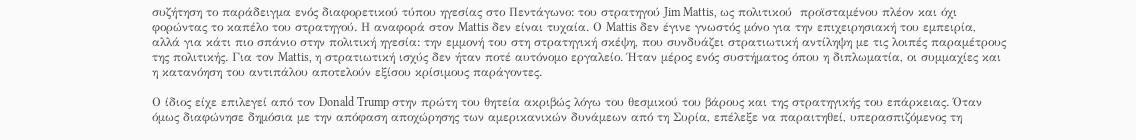συζήτηση το παράδειγμα ενός διαφορετικού τύπου ηγεσίας στο Πεντάγωνο: του στρατηγού Jim Mattis, ως πολιτικού  προϊσταμένου πλέον και όχι φορώντας το καπέλο του στρατηγού. Η αναφορά στον Mattis δεν είναι τυχαία. Ο Mattis δεν έγινε γνωστός μόνο για την επιχειρησιακή του εμπειρία, αλλά για κάτι πιο σπάνιο στην πολιτική ηγεσία: την εμμονή του στη στρατηγική σκέψη, που συνδυάζει στρατιωτική αντίληψη με τις λοιπές παραμέτρους της πολιτικής. Για τον Mattis, η στρατιωτική ισχύς δεν ήταν ποτέ αυτόνομο εργαλείο. Ήταν μέρος ενός συστήματος όπου η διπλωματία, οι συμμαχίες και η κατανόηση του αντιπάλου αποτελούν εξίσου κρίσιμους παράγοντες.

Ο ίδιος είχε επιλεγεί από τον Donald Trump στην πρώτη του θητεία ακριβώς λόγω του θεσμικού του βάρους και της στρατηγικής του επάρκειας. Όταν όμως διαφώνησε δημόσια με την απόφαση αποχώρησης των αμερικανικών δυνάμεων από τη Συρία, επέλεξε να παραιτηθεί, υπερασπιζόμενος τη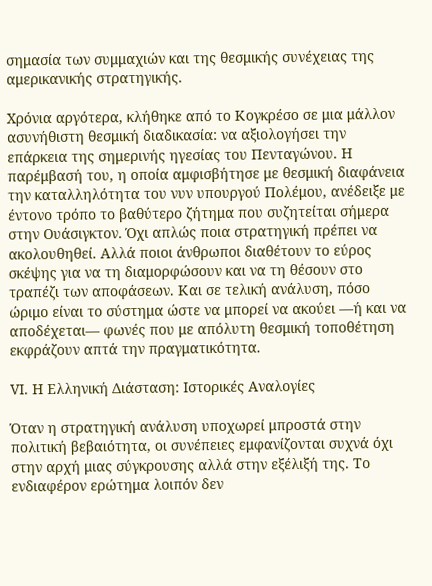σημασία των συμμαχιών και της θεσμικής συνέχειας της αμερικανικής στρατηγικής.

Χρόνια αργότερα, κλήθηκε από το Κογκρέσο σε μια μάλλον ασυνήθιστη θεσμική διαδικασία: να αξιολογήσει την επάρκεια της σημερινής ηγεσίας του Πενταγώνου. Η παρέμβασή του, η οποία αμφισβήτησε με θεσμική διαφάνεια την καταλληλότητα του νυν υπουργού Πολέμου, ανέδειξε με έντονο τρόπο το βαθύτερο ζήτημα που συζητείται σήμερα στην Ουάσιγκτον. Όχι απλώς ποια στρατηγική πρέπει να ακολουθηθεί. Αλλά ποιοι άνθρωποι διαθέτουν το εύρος σκέψης για να τη διαμορφώσουν και να τη θέσουν στο τραπέζι των αποφάσεων. Και σε τελική ανάλυση, πόσο ώριμο είναι το σύστημα ώστε να μπορεί να ακούει —ή και να αποδέχεται— φωνές που με απόλυτη θεσμική τοποθέτηση εκφράζουν απτά την πραγματικότητα.

VΙ. Η Ελληνική Διάσταση: Ιστορικές Αναλογίες

Όταν η στρατηγική ανάλυση υποχωρεί μπροστά στην πολιτική βεβαιότητα, οι συνέπειες εμφανίζονται συχνά όχι στην αρχή μιας σύγκρουσης αλλά στην εξέλιξή της. Το ενδιαφέρον ερώτημα λοιπόν δεν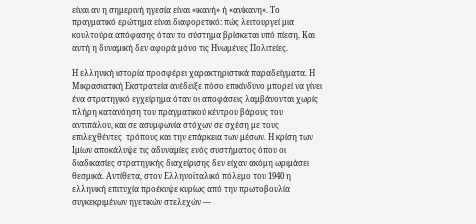είναι αν η σημερινή ηγεσία είναι «ικανή» ή «ανίκανη». Το πραγματικό ερώτημα είναι διαφορετικό: πώς λειτουργεί μια κουλτούρα απόφασης όταν το σύστημα βρίσκεται υπό πίεση. Και αυτή η δυναμική δεν αφορά μόνο τις Ηνωμένες Πολιτείες.

Η ελληνική ιστορία προσφέρει χαρακτηριστικά παραδείγματα. Η Μικρασιατική Εκστρατεία ανέδειξε πόσο επικίνδυνο μπορεί να γίνει ένα στρατηγικό εγχείρημα όταν οι αποφάσεις λαμβάνονται χωρίς πλήρη κατανόηση του πραγματικού κέντρου βάρους του αντιπάλου, και σε ασυμφωνία στόχων σε σχέση με τους επιλεχθέντες  τρόπους και την επάρκεια των μέσων. Η κρίση των Ιμίων αποκάλυψε τις αδυναμίες ενός συστήματος όπου οι διαδικασίες στρατηγικής διαχείρισης δεν είχαν ακόμη ωριμάσει θεσμικά. Αντίθετα, στον Ελληνοϊταλικό πόλεμο του 1940 η ελληνική επιτυχία προέκυψε κυρίως από την πρωτοβουλία συγκεκριμένων ηγετικών στελεχών —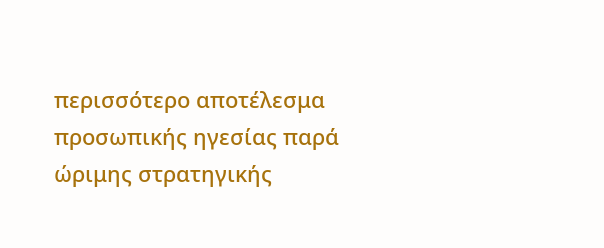περισσότερο αποτέλεσμα προσωπικής ηγεσίας παρά ώριμης στρατηγικής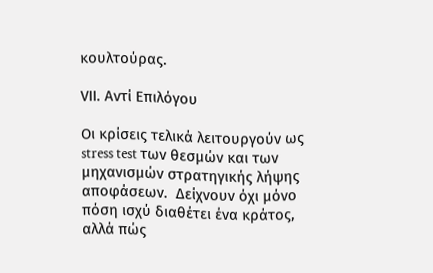κουλτούρας.

VΙΙ. Αντί Επιλόγου

Οι κρίσεις τελικά λειτουργούν ως stress test των θεσμών και των μηχανισμών στρατηγικής λήψης αποφάσεων.  Δείχνουν όχι μόνο πόση ισχύ διαθέτει ένα κράτος, αλλά πώς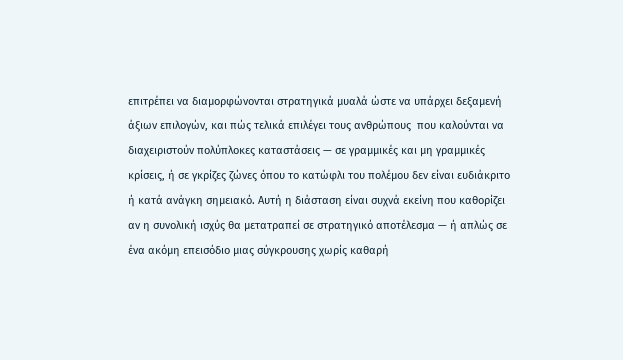επιτρέπει να διαμορφώνονται στρατηγικά μυαλά ώστε να υπάρχει δεξαμενή άξιων επιλογών, και πώς τελικά επιλέγει τους ανθρώπους  που καλούνται να διαχειριστούν πολύπλοκες καταστάσεις — σε γραμμικές και μη γραμμικές κρίσεις, ή σε γκρίζες ζώνες όπου το κατώφλι του πολέμου δεν είναι ευδιάκριτο ή κατά ανάγκη σημειακό. Αυτή η διάσταση είναι συχνά εκείνη που καθορίζει αν η συνολική ισχύς θα μετατραπεί σε στρατηγικό αποτέλεσμα — ή απλώς σε ένα ακόμη επεισόδιο μιας σύγκρουσης χωρίς καθαρή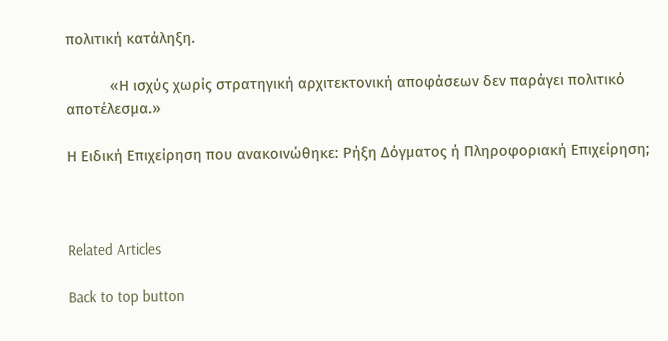πολιτική κατάληξη.

           «Η ισχύς χωρίς στρατηγική αρχιτεκτονική αποφάσεων δεν παράγει πολιτικό αποτέλεσμα.»

Η Ειδική Επιχείρηση που ανακοινώθηκε: Ρήξη Δόγματος ή Πληροφοριακή Επιχείρηση;



Related Articles

Back to top button